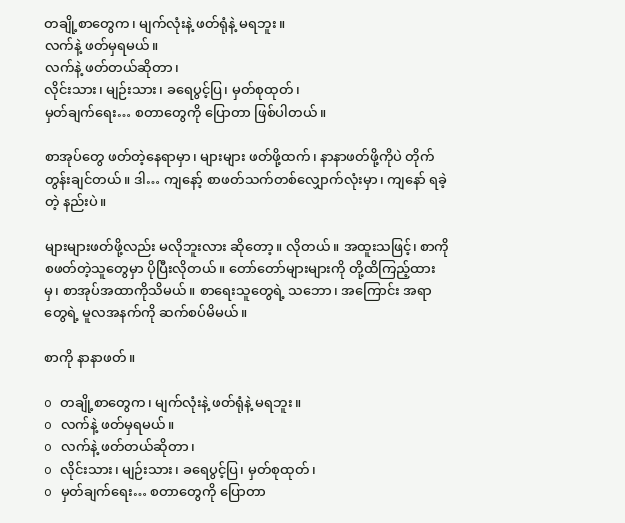တချို့စာတွေက၊ မျက်လုံးနဲ့ ဖတ်ရုံနဲ့ မရဘူး။
လက်နဲ့ ဖတ်မှရမယ်။
လက်နဲ့ ဖတ်တယ်ဆိုတာ၊
လိုင်းသား၊ မျဉ်းသား၊ ခရေပွင့်ပြ၊ မှတ်စုထုတ်၊
မှတ်ချက်ရေး… စတာတွေကို ပြောတာ ဖြစ်ပါတယ်။

စာအုပ်တွေ ဖတ်တဲ့နေရာမှာ၊ များများ ဖတ်ဖို့ထက်၊ နာနာဖတ်ဖို့ကိုပဲ တိုက်တွန်းချင်တယ်။ ဒါ… ကျနော့် စာဖတ်သက်တစ်လျှောက်လုံးမှာ၊ ကျနော် ရခဲ့တဲ့ နည်းပဲ။

များများဖတ်ဖို့လည်း မလိုဘူးလား ဆိုတော့။ လိုတယ်။ အထူးသဖြင့်၊ စာကို စဖတ်တဲ့သူတွေမှာ ပိုပြီးလိုတယ်။ တော်တော်များများကို တို့ထိကြည့်ထားမှ၊ စာအုပ်အထာကိုသိမယ်။ စာရေးသူတွေရဲ့ သဘော၊ အကြောင်း အရာတွေရဲ့ မူလအနက်ကို ဆက်စပ်မိမယ်။

စာကို နာနာဖတ်။

o တချို့စာတွေက၊ မျက်လုံးနဲ့ ဖတ်ရုံနဲ့ မရဘူး။
o လက်နဲ့ ဖတ်မှရမယ်။
o လက်နဲ့ ဖတ်တယ်ဆိုတာ၊
o လိုင်းသား၊ မျဉ်းသား၊ ခရေပွင့်ပြ၊ မှတ်စုထုတ်၊
o မှတ်ချက်ရေး… စတာတွေကို ပြောတာ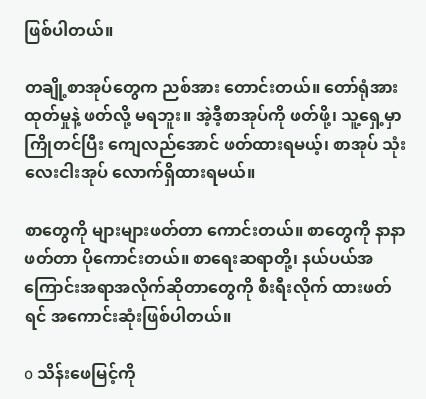ဖြစ်ပါတယ်။

တချို့စာအုပ်တွေက ညစ်အား တောင်းတယ်။ တော်ရုံအားထုတ်မှုနဲ့ ဖတ်လို့ မရဘူး။ အဲ့ဒီ့စာအုပ်ကို ဖတ်ဖို့၊ သူ့ရှေ့မှာ ကြိုတင်ပြီး ကျေလည်အောင် ဖတ်ထားရမယ့်၊ စာအုပ် သုံးလေးငါးအုပ် လောက်ရှိထားရမယ်။

စာတွေကို များများဖတ်တာ ကောင်းတယ်။ စာတွေကို နာနာ ဖတ်တာ ပိုကောင်းတယ်။ စာရေးဆရာတို့၊ နယ်ပယ်အကြောင်းအရာအလိုက်ဆိုတာတွေကို စီးရီးလိုက် ထားဖတ်ရင် အကောင်းဆုံးဖြစ်ပါတယ်။

o သိန်းဖေမြင့်ကို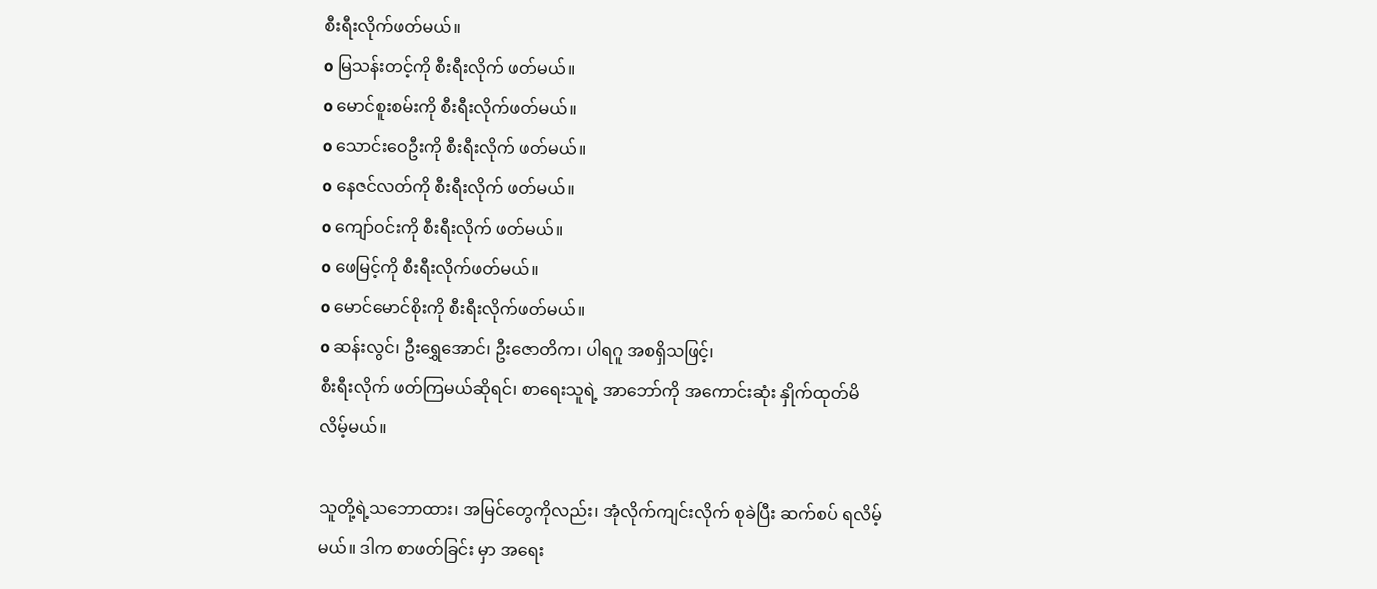စီးရီးလိုက်ဖတ်မယ်။
o မြသန်းတင့်ကို စီးရီးလိုက် ဖတ်မယ်။
o မောင်စူးစမ်းကို စီးရီးလိုက်ဖတ်မယ်။
o သောင်းဝေဦးကို စီးရီးလိုက် ဖတ်မယ်။
o နေဇင်လတ်ကို စီးရီးလိုက် ဖတ်မယ်။
o ကျော်ဝင်းကို စီးရီးလိုက် ဖတ်မယ်။
o ဖေမြင့်ကို စီးရီးလိုက်ဖတ်မယ်။
o မောင်မောင်စိုးကို စီးရီးလိုက်ဖတ်မယ်။
o ဆန်းလွင်၊ ဦးရွှေအောင်၊ ဦးဇောတိက၊ ပါရဂူ အစရှိသဖြင့်၊
စီးရီးလိုက် ဖတ်ကြမယ်ဆိုရင်၊ စာရေးသူရဲ့ အာဘော်ကို အကောင်းဆုံး နှိုက်ထုတ်မိလိမ့်မယ်။

သူတို့ရဲ့သဘောထား၊ အမြင်တွေကိုလည်း၊ အုံလိုက်ကျင်းလိုက် စုခဲပြီး ဆက်စပ် ရလိမ့်မယ်။ ဒါက စာဖတ်ခြင်း မှာ အရေး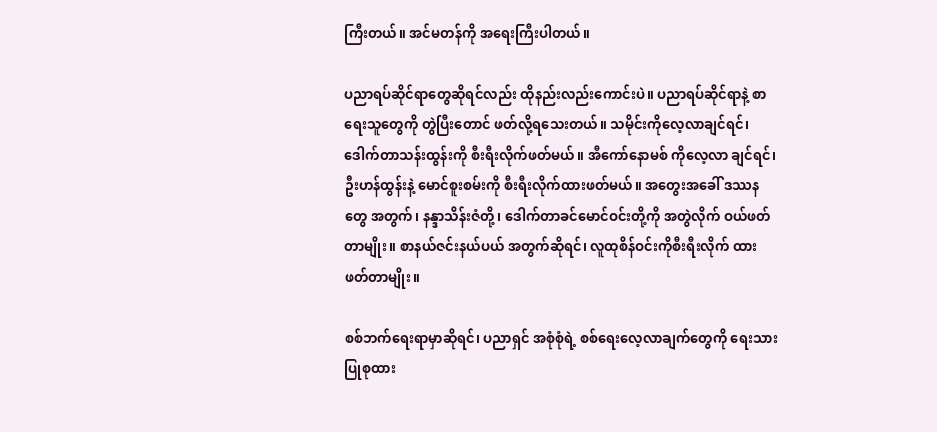ကြီးတယ်။ အင်မတန်ကို အရေးကြီးပါတယ်။

ပညာရပ်ဆိုင်ရာတွေဆိုရင်လည်း ထိုနည်းလည်းကောင်းပဲ။ ပညာရပ်ဆိုင်ရာနဲ့ စာရေးသူတွေကို တွဲပြီးတောင် ဖတ်လို့ရသေးတယ်။ သမိုင်းကိုလေ့လာချင်ရင်၊ ဒေါက်တာသန်းထွန်းကို စီးရီးလိုက်ဖတ်မယ်။ အီကော်နောမစ် ကိုလေ့လာ ချင်ရင်၊ ဦးဟန်ထွန်းနဲ့ မောင်စူးစမ်းကို စီးရီးလိုက်ထားဖတ်မယ်။ အတွေးအခေါ် ဒဿနတွေ အတွက်၊ နန္ဒာသိန်းဇံတို့၊ ဒေါက်တာခင်မောင်ဝင်းတို့ကို အတွဲလိုက် ဝယ်ဖတ်တာမျိုး။ စာနယ်ဇင်းနယ်ပယ် အတွက်ဆိုရင်၊ လူထုစိန်ဝင်းကိုစီးရီးလိုက် ထားဖတ်တာမျိုး။

စစ်ဘက်ရေးရာမှာဆိုရင်၊ ပညာရှင် အစုံစုံရဲ့ စစ်ရေးလေ့လာချက်တွေကို ရေးသားပြုစုထား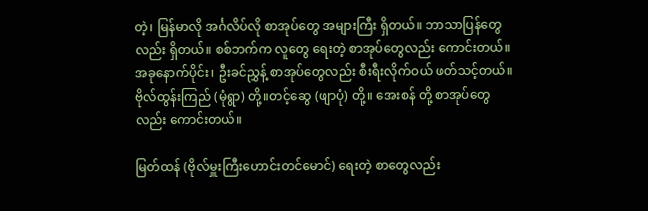တဲ့၊ မြန်မာလို အင်္ဂလိပ်လို စာအုပ်တွေ အများကြီး ရှိတယ်။ ဘာသာပြန်တွေလည်း ရှိတယ်။ စစ်ဘက်က လူတွေ ရေးတဲ့ စာအုပ်တွေလည်း ကောင်းတယ်။ အခုနောက်ပိုင်း၊ ဦးခင်ညွှန့် စာအုပ်တွေလည်း စီးရီးလိုက်ဝယ် ဖတ်သင့်တယ်။ ဗိုလ်ထွန်းကြည် (မုံရွာ) တို့။တင့်ဆွေ (ဖျာပုံ) တို့။ အေးစန် တို့ စာအုပ်တွေလည်း ကောင်းတယ်။

မြတ်ထန် (ဗိုလ်မှူးကြီးဟောင်းတင်မောင်) ရေးတဲ့ စာတွေလည်း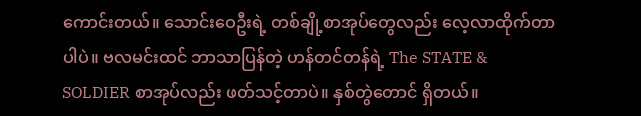ကောင်းတယ်။ သောင်းဝေဦးရဲ့ တစ်ချို့စာအုပ်တွေလည်း လေ့လာထိုက်တာပါပဲ။ ဗလမင်းထင် ဘာသာပြန်တဲ့ ဟန်တင်တန်ရဲ့ The STATE & SOLDIER စာအုပ်လည်း ဖတ်သင့်တာပဲ။ နှစ်တွဲတောင် ရှိတယ်။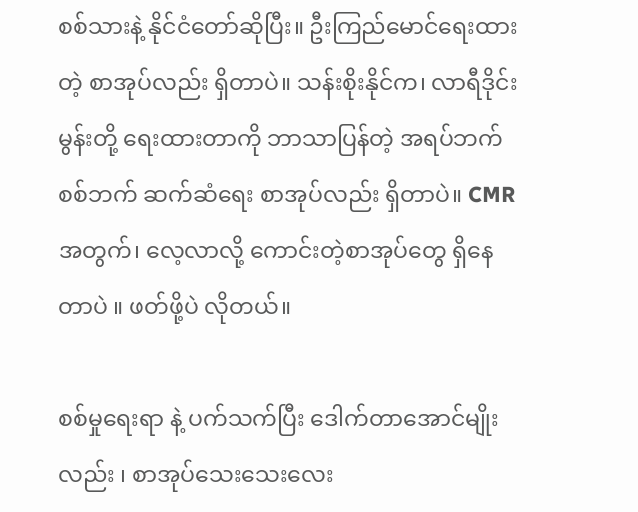စစ်သားနဲ့ နိုင်ငံတော်ဆိုပြီး။ ဦးကြည်မောင်ရေးထားတဲ့ စာအုပ်လည်း ရှိတာပဲ။ သန်းစိုးနိုင်က၊ လာရီဒိုင်းမွန်းတို့ ရေးထားတာကို ဘာသာပြန်တဲ့ အရပ်ဘက် စစ်ဘက် ဆက်ဆံရေး စာအုပ်လည်း ရှိတာပဲ။ CMR အတွက်၊ လေ့လာလို့ ကောင်းတဲ့စာအုပ်တွေ ရှိနေတာပဲ ။ ဖတ်ဖို့ပဲ လိုတယ်။

စစ်မှုရေးရာ နဲ့ ပက်သက်ပြီး ဒေါက်တာအောင်မျိုးလည်း ၊ စာအုပ်သေးသေးလေး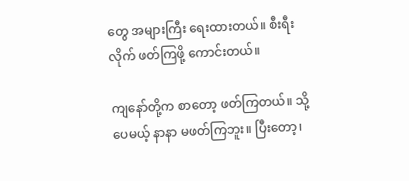တွေ အများကြီး ရေးထားတယ်။ စီးရီးလိုက် ဖတ်ကြဖို့ ကောင်းတယ်။

ကျနော်တို့က စာတော့ ဖတ်ကြတယ်။ သို့ပေမယ့် နာနာ မဖတ်ကြဘူး။ ပြီးတော့၊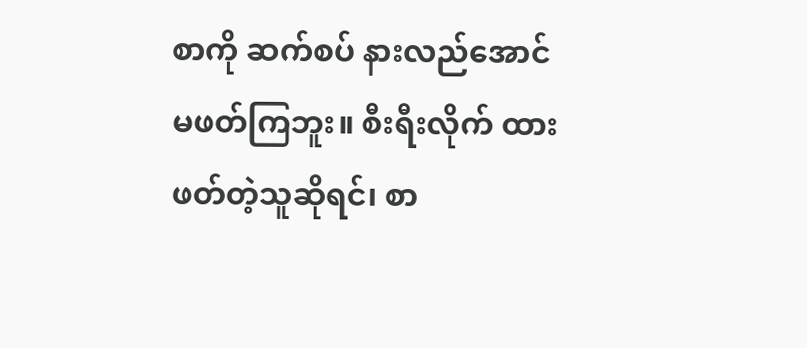စာကို ဆက်စပ် နားလည်အောင် မဖတ်ကြဘူး။ စီးရီးလိုက် ထားဖတ်တဲ့သူဆိုရင်၊ စာ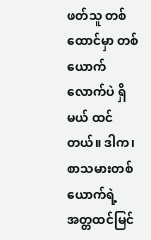ဖတ်သူ တစ်ထောင်မှာ တစ်ယောက် လောက်ပဲ ရှိမယ် ထင်တယ်။ ဒါက၊ စာသမားတစ်ယောက်ရဲ့ အတ္တထင်မြင်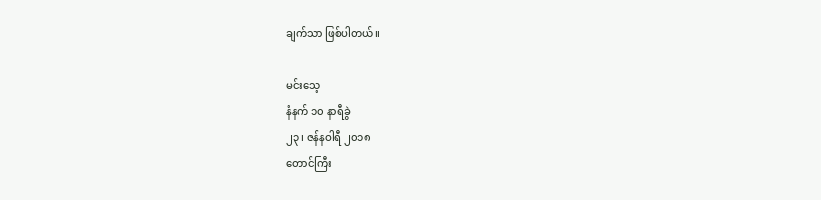ချက်သာ ဖြစ်ပါတယ်။

မင်းသေ့
နံနက် ၁၀ နာရီခွဲ
၂၃၊ ဇန်နဝါရီ ၂၀၁၈
တောင်ကြီး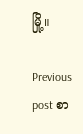မြို့။

Previous post စာ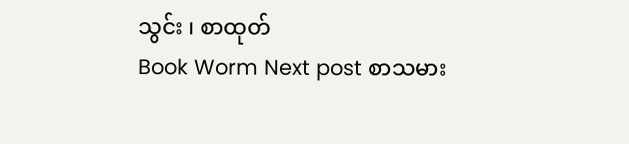သွင်း ၊ စာထုတ်
Book Worm Next post စာသမား